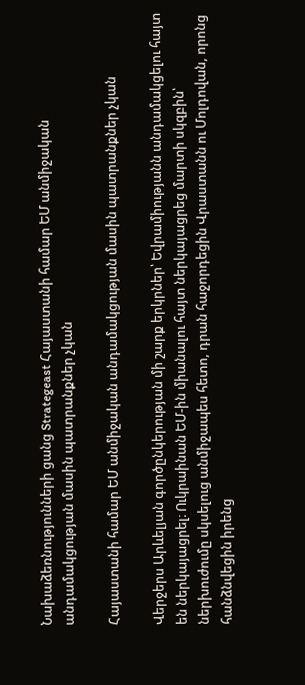Նախաձեռնությունների ցանց Strategeast Հայաստանի համար ԵՄ անմիջական անդամակցության մասին պատրանքներ չկան

Հայաստանի համար ԵՄ անմիջական անդամակցության մասին պատրանքներ չկան

Վերջերս Արևելյան գործընկերության մի շարք երկրներ՝ Եվրամիությանն անդամակցելու հայտ են ներկայացրել։ Ուկրաինան ԵՄ-ին միանալու հայտ ներկայացրեց մարտի սկզբին՝ ներխուժումը սկսելուց անմիջապես հետո, դրան հաջորդեցին Վրաստանն ու Մոլդովան, որոնց հանձնվեցին իրենց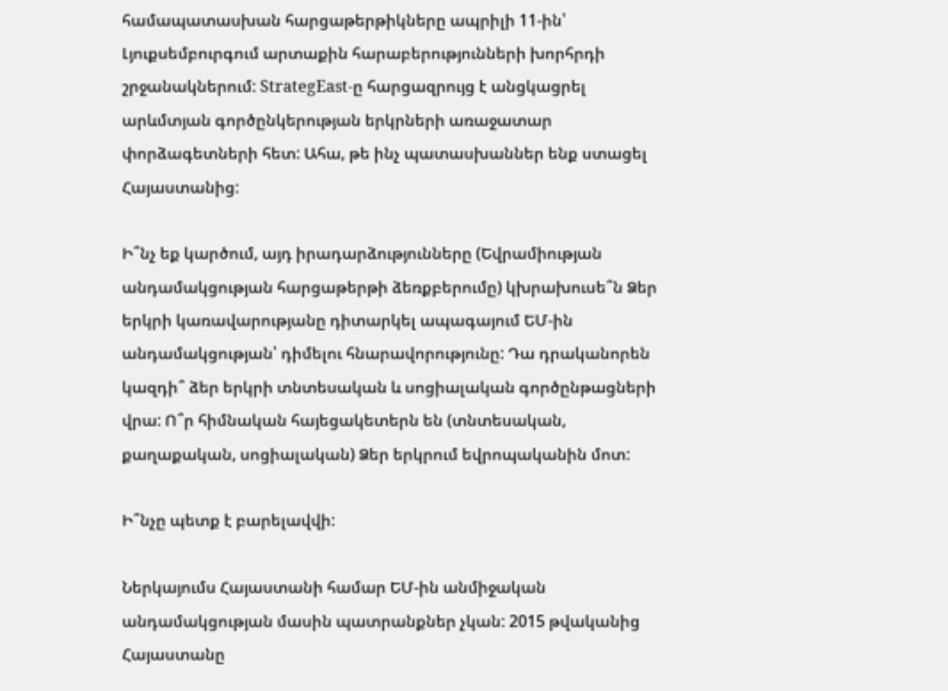համապատասխան հարցաթերթիկները ապրիլի 11-ին՝ Լյուքսեմբուրգում արտաքին հարաբերությունների խորհրդի շրջանակներում: StrategEast-ը հարցազրույց է անցկացրել արևմտյան գործընկերության երկրների առաջատար փորձագետների հետ: Ահա, թե ինչ պատասխաններ ենք ստացել Հայաստանից:

Ի՞նչ եք կարծում, այդ իրադարձությունները (Եվրամիության անդամակցության հարցաթերթի ձեռքբերումը) կխրախուսե՞ն Ձեր երկրի կառավարությանը դիտարկել ապագայում ԵՄ-ին անդամակցության՝ դիմելու հնարավորությունը: Դա դրականորեն կազդի՞ ձեր երկրի տնտեսական և սոցիալական գործընթացների վրա: Ո՞ր հիմնական հայեցակետերն են (տնտեսական, քաղաքական, սոցիալական) Ձեր երկրում եվրոպականին մոտ:

Ի՞նչը պետք է բարելավվի:

Ներկայումս Հայաստանի համար ԵՄ-ին անմիջական անդամակցության մասին պատրանքներ չկան: 2015 թվականից Հայաստանը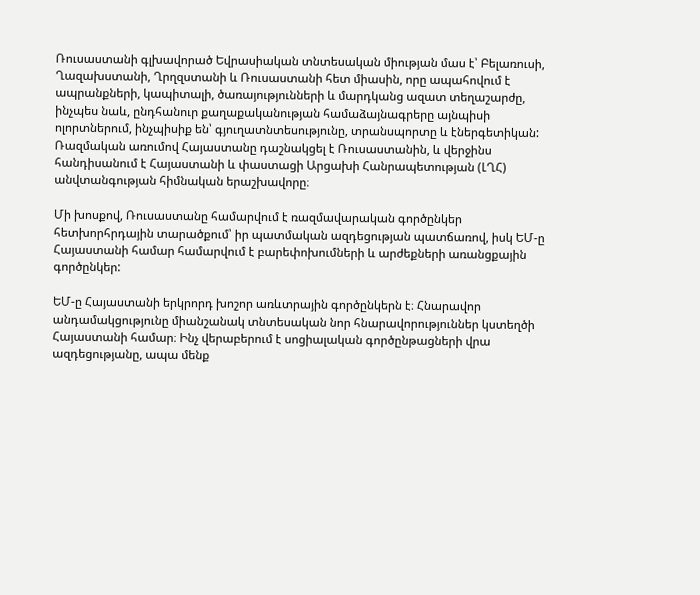Ռուսաստանի գլխավորած Եվրասիական տնտեսական միության մաս է՝ Բելառուսի, Ղազախստանի, Ղրղզստանի և Ռուսաստանի հետ միասին, որը ապահովում է ապրանքների, կապիտալի, ծառայությունների և մարդկանց ազատ տեղաշարժը, ինչպես նաև, ընդհանուր քաղաքականության համաձայնագրերը այնպիսի ոլորտներում, ինչպիսիք են՝ գյուղատնտեսությունը, տրանսպորտը և էներգետիկան: Ռազմական առումով Հայաստանը դաշնակցել է Ռուսաստանին, և վերջինս հանդիսանում է Հայաստանի և փաստացի Արցախի Հանրապետության (ԼՂՀ) անվտանգության հիմնական երաշխավորը։

Մի խոսքով, Ռուսաստանը համարվում է ռազմավարական գործընկեր հետխորհրդային տարածքում՝ իր պատմական ազդեցության պատճառով, իսկ ԵՄ-ը Հայաստանի համար համարվում է բարեփոխումների և արժեքների առանցքային գործընկեր:

ԵՄ-ը Հայաստանի երկրորդ խոշոր առևտրային գործընկերն է։ Հնարավոր անդամակցությունը միանշանակ տնտեսական նոր հնարավորություններ կստեղծի Հայաստանի համար։ Ինչ վերաբերում է սոցիալական գործընթացների վրա ազդեցությանը, ապա մենք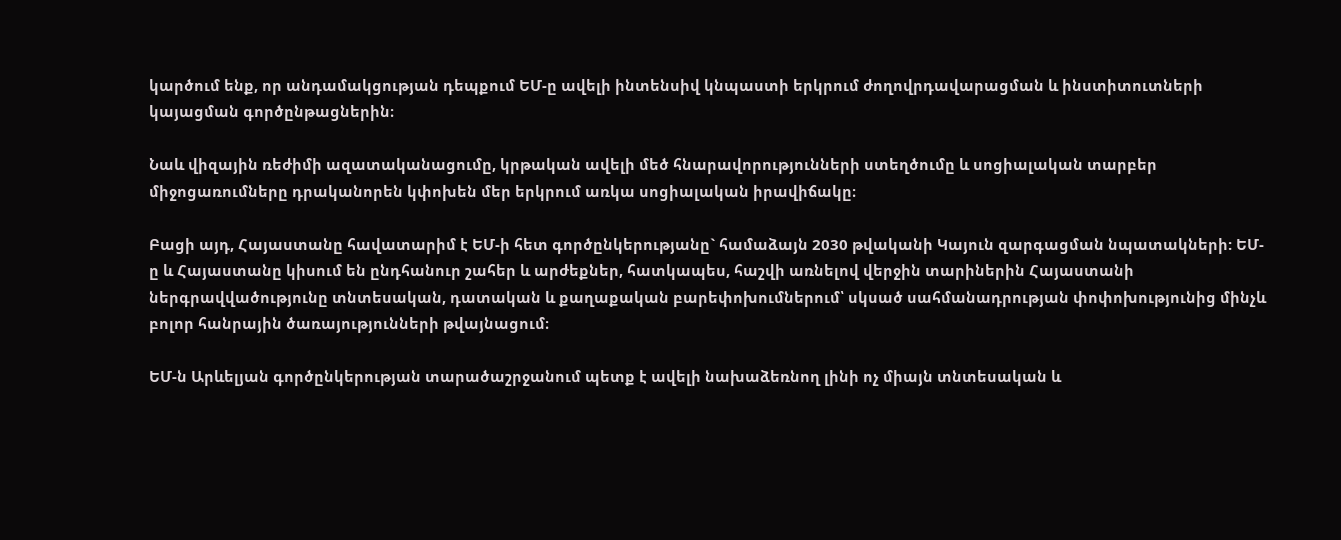կարծում ենք, որ անդամակցության դեպքում ԵՄ-ը ավելի ինտենսիվ կնպաստի երկրում ժողովրդավարացման և ինստիտուտների կայացման գործընթացներին։

Նաև վիզային ռեժիմի ազատականացումը, կրթական ավելի մեծ հնարավորությունների ստեղծումը և սոցիալական տարբեր միջոցառումները դրականորեն կփոխեն մեր երկրում առկա սոցիալական իրավիճակը։

Բացի այդ, Հայաստանը հավատարիմ է ԵՄ-ի հետ գործընկերությանը` համաձայն 2030 թվականի Կայուն զարգացման նպատակների: ԵՄ-ը և Հայաստանը կիսում են ընդհանուր շահեր և արժեքներ, հատկապես, հաշվի առնելով վերջին տարիներին Հայաստանի ներգրավվածությունը տնտեսական, դատական և քաղաքական բարեփոխումներում՝ սկսած սահմանադրության փոփոխությունից մինչև բոլոր հանրային ծառայությունների թվայնացում։

ԵՄ-ն Արևելյան գործընկերության տարածաշրջանում պետք է ավելի նախաձեռնող լինի ոչ միայն տնտեսական և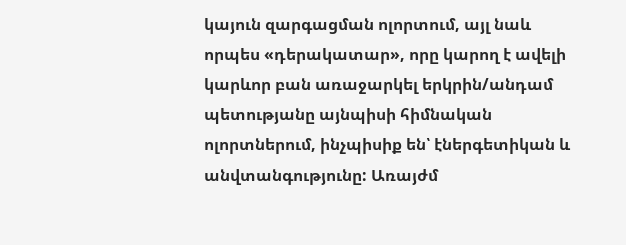կայուն զարգացման ոլորտում, այլ նաև որպես «դերակատար», որը կարող է ավելի կարևոր բան առաջարկել երկրին/անդամ պետությանը այնպիսի հիմնական ոլորտներում, ինչպիսիք են՝ էներգետիկան և անվտանգությունը: Առայժմ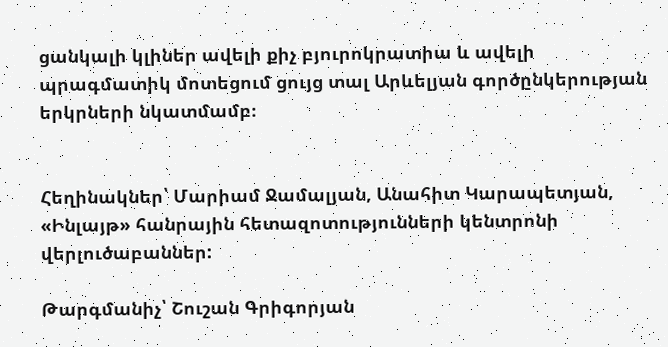ցանկալի կլիներ ավելի քիչ բյուրոկրատիա և ավելի պրագմատիկ մոտեցում ցույց տալ Արևելյան գործընկերության երկրների նկատմամբ։


Հեղինակներ՝ Մարիամ Ջամալյան, Անահիտ Կարապետյան, «Ինլայթ» հանրային հետազոտությունների կենտրոնի վերլուծաբաններ:

Թարգմանիչ՝ Շուշան Գրիգորյան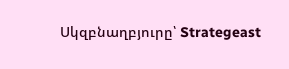Սկզբնաղբյուրը՝ Strategeast